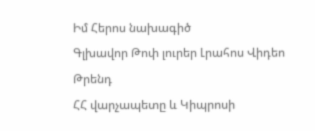Իմ Հերոս նախագիծ
Գլխավոր Թոփ լուրեր Լրահոս Վիդեո Թրենդ
ՀՀ վարչապետը և Կիպրոսի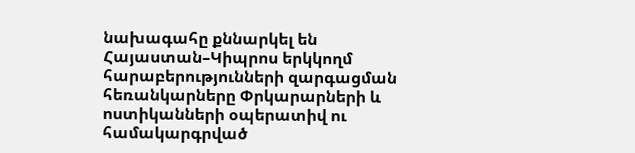նախագահը քննարկել են Հայաստան–Կիպրոս երկկողմ հարաբերությունների զարգացման հեռանկարները Փրկարարների և ոստիկանների օպերատիվ ու համակարգրված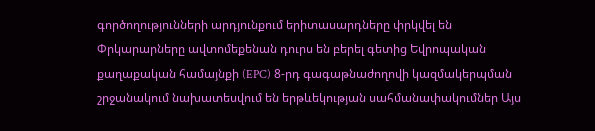գործողությունների արդյունքում երիտասարդները փրկվել են Փրկարարները ավտոմեքենան դուրս են բերել գետից Եվրոպական քաղաքական համայնքի (EPC) 8-րդ գագաթնաժողովի կազմակերպման շրջանակում նախատեսվում են երթևեկության սահմանափակումներ Այս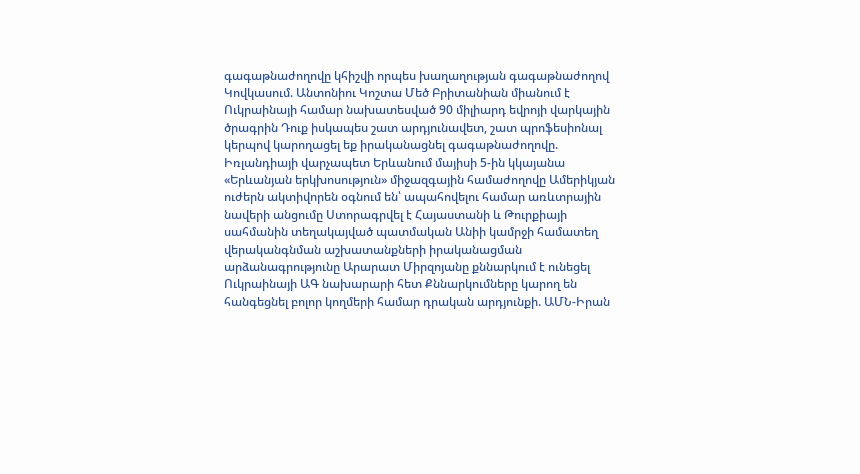գագաթնաժողովը կհիշվի որպես խաղաղության գագաթնաժողով Կովկասում. Անտոնիու Կոշտա Մեծ Բրիտանիան միանում է Ուկրաինայի համար նախատեսված 90 միլիարդ եվրոյի վարկային ծրագրին Դուք իսկապես շատ արդյունավետ, շատ պրոֆեսիոնալ կերպով կարողացել եք իրականացնել գագաթնաժողովը. Իռլանդիայի վարչապետ Երևանում մայիսի 5-ին կկայանա «Երևանյան երկխոսություն» միջազգային համաժողովը Ամերիկյան ուժերն ակտիվորեն օգնում են՝ ապահովելու համար առևտրային նավերի անցումը Ստորագրվել է Հայաստանի և Թուրքիայի սահմանին տեղակայված պատմական Անիի կամրջի համատեղ վերականգնման աշխատանքների իրականացման արձանագրությունը Արարատ Միրզոյանը քննարկում է ունեցել Ուկրաինայի ԱԳ նախարարի հետ Քննարկումները կարող են հանգեցնել բոլոր կողմերի համար դրական արդյունքի. ԱՄՆ-Իրան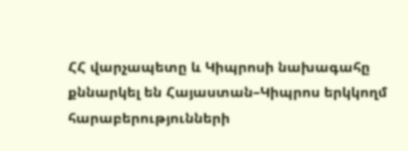ՀՀ վարչապետը և Կիպրոսի նախագահը քննարկել են Հայաստան–Կիպրոս երկկողմ հարաբերությունների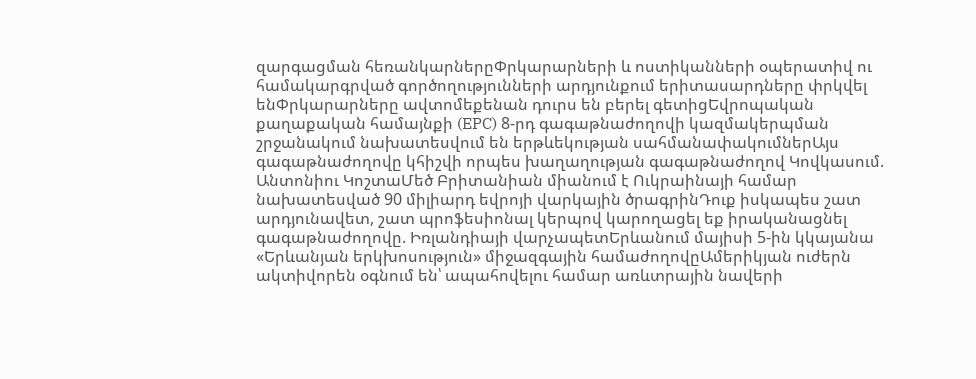զարգացման հեռանկարներըՓրկարարների և ոստիկանների օպերատիվ ու համակարգրված գործողությունների արդյունքում երիտասարդները փրկվել ենՓրկարարները ավտոմեքենան դուրս են բերել գետիցԵվրոպական քաղաքական համայնքի (EPC) 8-րդ գագաթնաժողովի կազմակերպման շրջանակում նախատեսվում են երթևեկության սահմանափակումներԱյս գագաթնաժողովը կհիշվի որպես խաղաղության գագաթնաժողով Կովկասում. Անտոնիու ԿոշտաՄեծ Բրիտանիան միանում է Ուկրաինայի համար նախատեսված 90 միլիարդ եվրոյի վարկային ծրագրինԴուք իսկապես շատ արդյունավետ, շատ պրոֆեսիոնալ կերպով կարողացել եք իրականացնել գագաթնաժողովը. Իռլանդիայի վարչապետԵրևանում մայիսի 5-ին կկայանա «Երևանյան երկխոսություն» միջազգային համաժողովըԱմերիկյան ուժերն ակտիվորեն օգնում են՝ ապահովելու համար առևտրային նավերի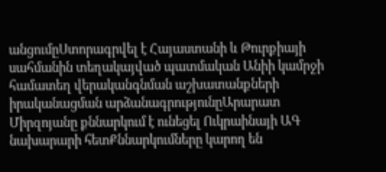անցումըՍտորագրվել է Հայաստանի և Թուրքիայի սահմանին տեղակայված պատմական Անիի կամրջի համատեղ վերականգնման աշխատանքների իրականացման արձանագրությունըԱրարատ Միրզոյանը քննարկում է ունեցել Ուկրաինայի ԱԳ նախարարի հետՔննարկումները կարող են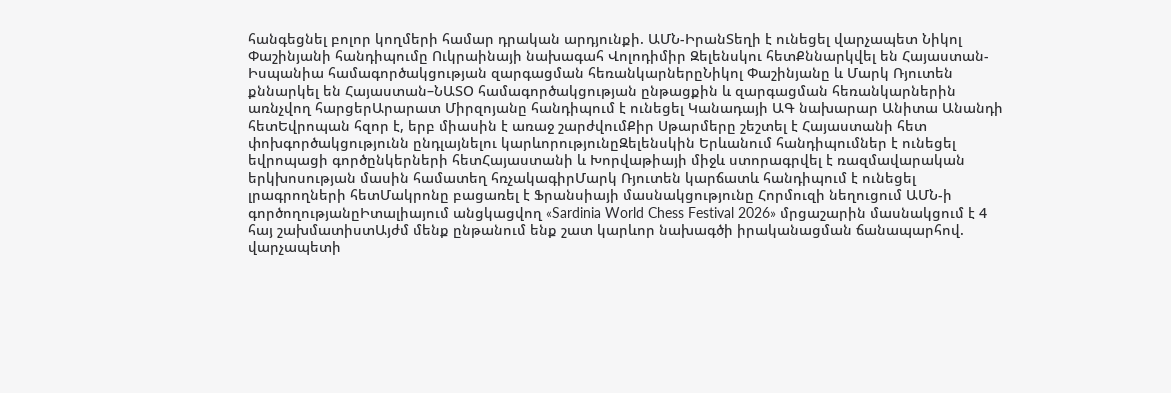հանգեցնել բոլոր կողմերի համար դրական արդյունքի. ԱՄՆ-ԻրանՏեղի է ունեցել վարչապետ Նիկոլ Փաշինյանի հանդիպումը Ուկրաինայի նախագահ Վոլոդիմիր Զելենսկու հետՔննարկվել են Հայաստան-Իսպանիա համագործակցության զարգացման հեռանկարներըՆիկոլ Փաշինյանը և Մարկ Ռյուտեն քննարկել են Հայաստան–ՆԱՏՕ համագործակցության ընթացքին և զարգացման հեռանկարներին առնչվող հարցերԱրարատ Միրզոյանը հանդիպում է ունեցել Կանադայի ԱԳ նախարար Անիտա Անանդի հետԵվրոպան հզոր է, երբ միասին է առաջ շարժվումՔիր Սթարմերը շեշտել է Հայաստանի հետ փոխգործակցությունն ընդլայնելու կարևորությունըԶելենսկին Երևանում հանդիպումներ է ունեցել եվրոպացի գործընկերների հետՀայաստանի և Խորվաթիայի միջև ստորագրվել է ռազմավարական երկխոսության մասին համատեղ հռչակագիրՄարկ Ռյուտեն կարճատև հանդիպում է ունեցել լրագրողների հետՄակրոնը բացառել է Ֆրանսիայի մասնակցությունը Հորմուզի նեղուցում ԱՄՆ-ի գործողությանըԻտալիայում անցկացվող «Sardinia World Chess Festival 2026» մրցաշարին մասնակցում է 4 հայ շախմատիստԱյժմ մենք ընթանում ենք շատ կարևոր նախագծի իրականացման ճանապարհով. վարչապետի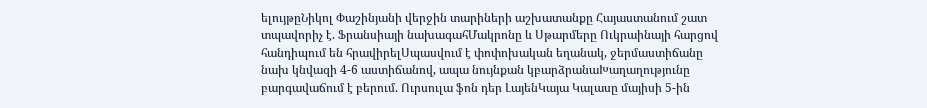ելույթըՆիկոլ Փաշինյանի վերջին տարիների աշխատանքը Հայաստանում շատ տպավորիչ է. Ֆրանսիայի նախագահՄակրոնը և Սթարմերը Ուկրաինայի հարցով հանդիպում են հրավիրելՍպասվում է փոփոխական եղանակ, ջերմաստիճանը նախ կնվազի 4-6 աստիճանով, ապա նույնքան կբարձրանաԽաղաղությունը բարգավաճում է բերում. Ուրսուլա ֆոն դեր ԼայենԿայա Կալասը մայիսի 5-ին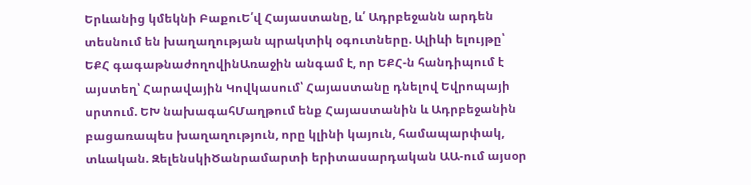Երևանից կմեկնի ԲաքուԵ՛վ Հայաստանը, և՛ Ադրբեջանն արդեն տեսնում են խաղաղության պրակտիկ օգուտները. Ալիևի ելույթը՝ ԵՔՀ գագաթնաժողովինԱռաջին անգամ է, որ ԵՔՀ-ն հանդիպում է այստեղ՝ Հարավային Կովկասում՝ Հայաստանը դնելով Եվրոպայի սրտում. ԵԽ նախագահՄաղթում ենք Հայաստանին և Ադրբեջանին բացառապես խաղաղություն, որը կլինի կայուն, համապարփակ, տևական. ԶելենսկիԾանրամարտի երիտասարդական ԱԱ-ում այսօր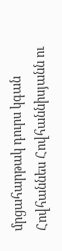մրցահարթակ դուրս կգան Հովհաննես Հովհաննիսյանն ու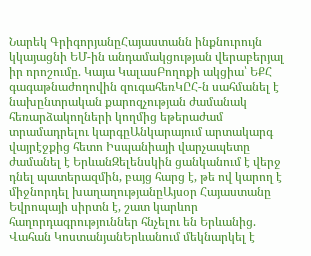Նարեկ ԳրիգորյանըՀայաստանն ինքնուրույն կկայացնի ԵՄ-ին անդամակցության վերաբերյալ իր որոշումը. Կայա ԿալասԲողոքի ակցիա՝ ԵՔՀ գագաթնաժողովին զուգահեռԿԸՀ-ն սահմանել է նախընտրական քարոզչության ժամանակ հեռարձակողների կողմից եթերաժամ տրամադրելու կարգըԱնկարայում արտակարգ վայրէջքից հետո Իսպանիայի վարչապետը ժամանել է ԵրևանԶելենսկին ցանկանում է վերջ դնել պատերազմին, բայց հարց է, թե ով կարող է միջնորդել խաղաղությանըԱյսօր Հայաստանը Եվրոպայի սիրտն է, շատ կարևոր հաղորդագրություններ հնչելու են Երևանից. Վահան ԿոստանյանԵրևանում մեկնարկել է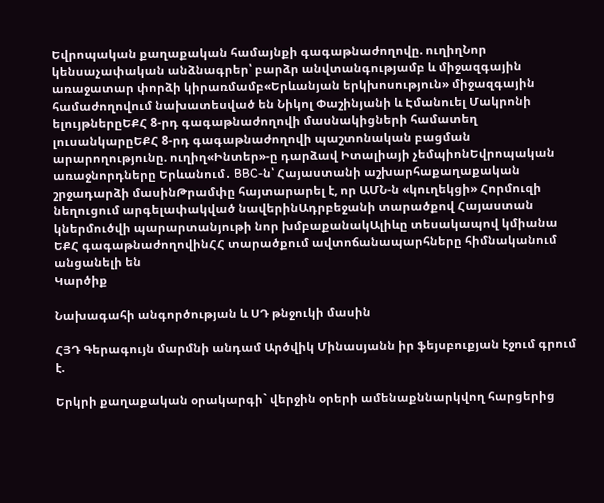Եվրոպական քաղաքական համայնքի գագաթնաժողովը. ուղիղՆոր կենսաչափական անձնագրեր՝ բարձր անվտանգությամբ և միջազգային առաջատար փորձի կիրառմամբ«Երևանյան երկխոսություն» միջազգային համաժողովում նախատեսված են Նիկոլ Փաշինյանի և Էմանուել Մակրոնի ելույթներըԵՔՀ 8-րդ գագաթնաժողովի մասնակիցների համատեղ լուսանկարըԵՔՀ 8-րդ գագաթնաժողովի պաշտոնական բացման արարողությունը. ուղիղ«Ինտեր»-ը դարձավ Իտալիայի չեմպիոնԵվրոպական առաջնորդները Երևանում․ BBC-ն՝ Հայաստանի աշխարհաքաղաքական շրջադարձի մասինԹրամփը հայտարարել է, որ ԱՄՆ-ն «կուղեկցի» Հորմուզի նեղուցում արգելափակված նավերինԱդրբեջանի տարածքով Հայաստան կներմուծվի պարարտանյութի նոր խմբաքանակԱլիևը տեսակապով կմիանա ԵՔՀ գագաթնաժողովինՀՀ տարածքում ավտոճանապարհները հիմնականում անցանելի են
Կարծիք

Նախագահի անգործության և ՍԴ թնջուկի մասին

ՀՅԴ Գերագույն մարմնի անդամ Արծվիկ Մինասյանն իր ֆեյսբուքյան էջում գրում է.

Երկրի քաղաքական օրակարգի` վերջին օրերի ամենաքննարկվող հարցերից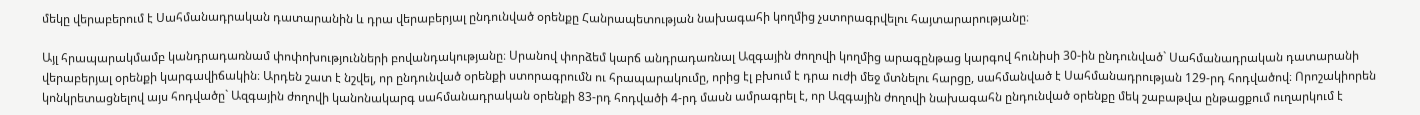մեկը վերաբերում է Սահմանադրական դատարանին և դրա վերաբերյալ ընդունված օրենքը Հանրապետության նախագահի կողմից չստորագրվելու հայտարարությանը։

Այլ հրապարակմամբ կանդրադառնամ փոփոխությունների բովանդակությանը։ Սրանով փորձեմ կարճ անդրադառնալ Ազգային ժողովի կողմից արագընթաց կարգով հունիսի 30-ին ընդունված` Սահմանադրական դատարանի վերաբերյալ օրենքի կարգավիճակին։ Արդեն շատ է նշվել, որ ընդունված օրենքի ստորագրումն ու հրապարակումը, որից էլ բխում է դրա ուժի մեջ մտնելու հարցը, սահմանված է Սահմանադրության 129-րդ հոդվածով։ Որոշակիորեն կոնկրետացնելով այս հոդվածը` Ազգային ժողովի կանոնակարգ սահմանադրական օրենքի 83-րդ հոդվածի 4-րդ մասն ամրագրել է, որ Ազգային ժողովի նախագահն ընդունված օրենքը մեկ շաբաթվա ընթացքում ուղարկում է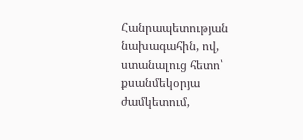Հանրապետության նախագահին, ով, ստանալուց հետո՝ քսանմեկօրյա ժամկետում,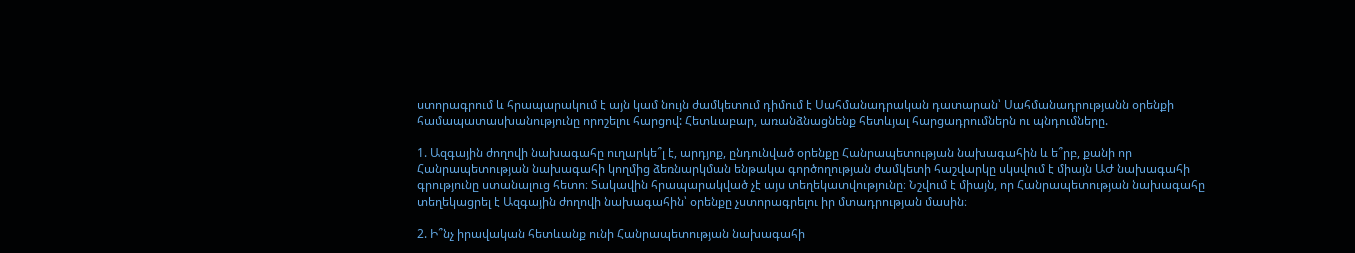ստորագրում և հրապարակում է այն կամ նույն ժամկետում դիմում է Սահմանադրական դատարան՝ Սահմանադրությանն օրենքի համապատասխանությունը որոշելու հարցով: Հետևաբար, առանձնացնենք հետևյալ հարցադրումներն ու պնդումները.

1. Ազգային ժողովի նախագահը ուղարկե՞լ է, արդյոք, ընդունված օրենքը Հանրապետության նախագահին և ե՞րբ, քանի որ Հանրապետության նախագահի կողմից ձեռնարկման ենթակա գործողության ժամկետի հաշվարկը սկսվում է միայն ԱԺ նախագահի գրությունը ստանալուց հետո։ Տակավին հրապարակված չէ այս տեղեկատվությունը։ Նշվում է միայն, որ Հանրապետության նախագահը տեղեկացրել է Ազգային ժողովի նախագահին՝ օրենքը չստորագրելու իր մտադրության մասին։

2. Ի՞նչ իրավական հետևանք ունի Հանրապետության նախագահի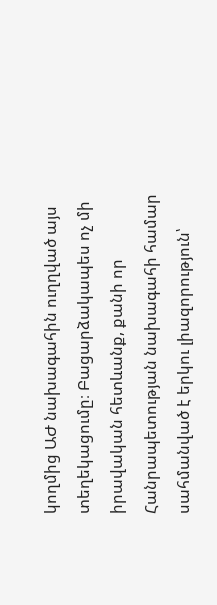կողմից ԱԺ նախագահին ուղղված այս տեղեկացումը։ Բացարձակապես ոչ մի իրավական հետևանք, քանի որ Հանրապետության նախագահի համար սահմանված է երկու լիազորություն՝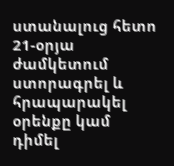ստանալուց հետո 21-օրյա ժամկետում ստորագրել և հրապարակել օրենքը կամ դիմել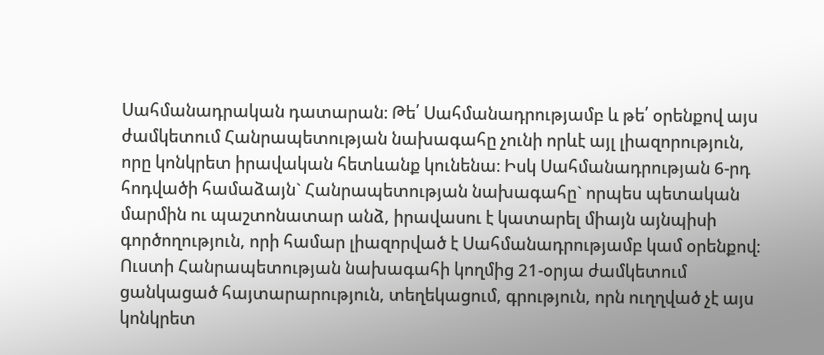Սահմանադրական դատարան։ Թե՛ Սահմանադրությամբ և թե՛ օրենքով այս ժամկետում Հանրապետության նախագահը չունի որևէ այլ լիազորություն, որը կոնկրետ իրավական հետևանք կունենա։ Իսկ Սահմանադրության 6-րդ հոդվածի համաձայն` Հանրապետության նախագահը` որպես պետական մարմին ու պաշտոնատար անձ, իրավասու է կատարել միայն այնպիսի գործողություն, որի համար լիազորված է Սահմանադրությամբ կամ օրենքով։ Ուստի Հանրապետության նախագահի կողմից 21-օրյա ժամկետում ցանկացած հայտարարություն, տեղեկացում, գրություն, որն ուղղված չէ այս կոնկրետ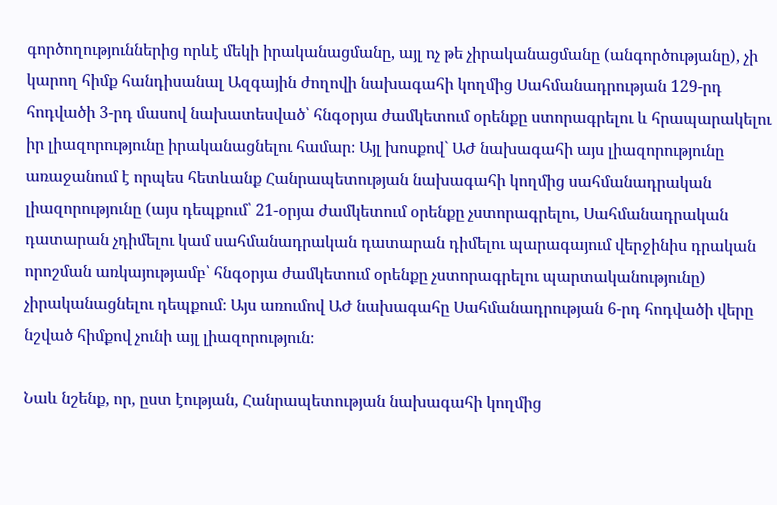գործողություններից որևէ մեկի իրականացմանը, այլ ոչ թե չիրականացմանը (անգործությանը), չի կարող հիմք հանդիսանալ Ազգային ժողովի նախագահի կողմից Սահմանադրության 129-րդ հոդվածի 3-րդ մասով նախատեսված՝ հնգօրյա ժամկետում օրենքը ստորագրելու և հրապարակելու իր լիազորությունը իրականացնելու համար։ Այլ խոսքով` ԱԺ նախագահի այս լիազորությունը առաջանում է որպես հետևանք Հանրապետության նախագահի կողմից սահմանադրական լիազորությունը (այս դեպքում՝ 21-օրյա ժամկետում օրենքը չստորագրելու, Սահմանադրական դատարան չդիմելու կամ սահմանադրական դատարան դիմելու պարագայում վերջինիս դրական որոշման առկայությամբ՝ հնգօրյա ժամկետում օրենքը չստորագրելու պարտականությունը) չիրականացնելու դեպքում։ Այս առումով ԱԺ նախագահը Սահմանադրության 6-րդ հոդվածի վերը նշված հիմքով չունի այլ լիազորություն։

Նաև նշենք, որ, ըստ էության, Հանրապետության նախագահի կողմից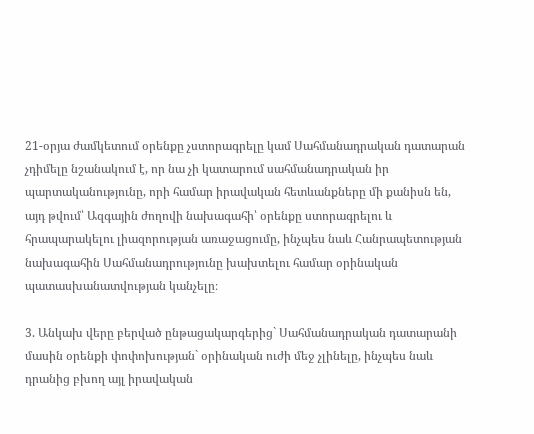21-օրյա ժամկետում օրենքը չստորագրելը կամ Սահմանադրական դատարան չդիմելը նշանակում է, որ նա չի կատարում սահմանադրական իր պարտականությունը, որի համար իրավական հետևանքները մի քանիսն են, այդ թվում՝ Ազգային ժողովի նախագահի՝ օրենքը ստորագրելու և հրապարակելու լիազորության առաջացումը, ինչպես նաև Հանրապետության նախագահին Սահմանադրությունը խախտելու համար օրինական պատասխանատվության կանչելը։

3. Անկախ վերը բերված ընթացակարգերից` Սահմանադրական դատարանի մասին օրենքի փոփոխության` օրինական ուժի մեջ չլինելը, ինչպես նաև դրանից բխող այլ իրավական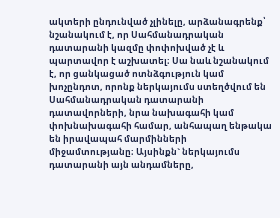ակտերի ընդունված չլինելը, արձանագրենք՝ նշանակում է, որ Սահմանադրական դատարանի կազմը փոփոխված չէ և պարտավոր է աշխատել։ Սա նաև նշանակում է, որ ցանկացած ոտնձգություն կամ խոչընդոտ, որոնք ներկայումս ստեղծվում են Սահմանադրական դատարանի դատավորների, նրա նախագահի կամ փոխնախագահի համար, անհապաղ ենթակա են իրավապահ մարմինների միջամտությանը։ Այսինքն` ներկայումս դատարանի այն անդամները,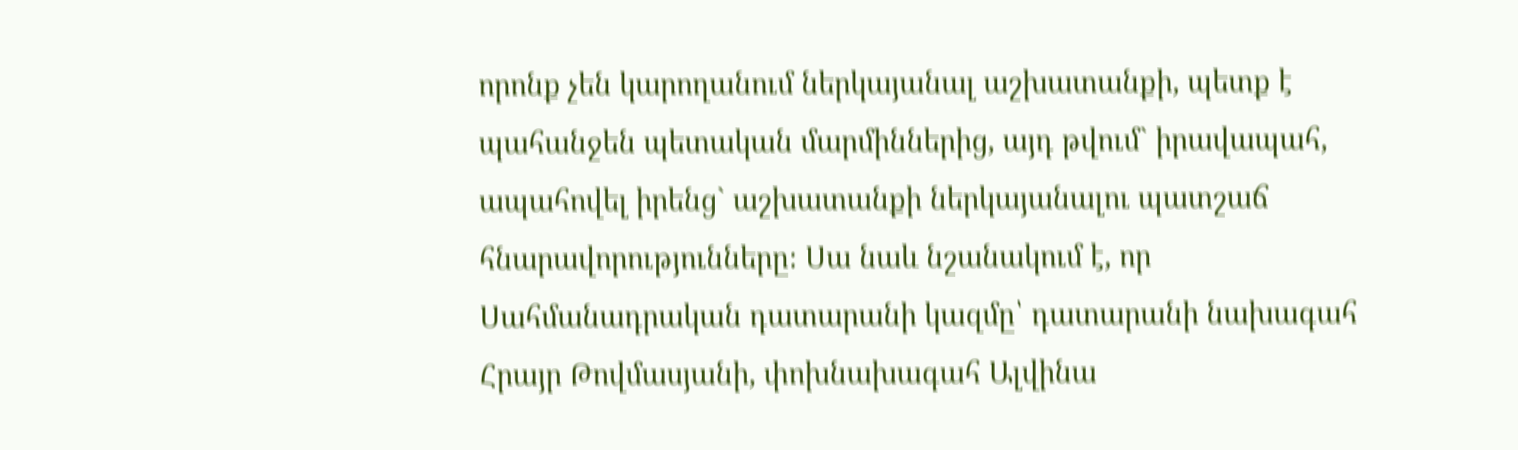որոնք չեն կարողանում ներկայանալ աշխատանքի, պետք է պահանջեն պետական մարմիններից, այդ թվում` իրավապահ, ապահովել իրենց` աշխատանքի ներկայանալու պատշաճ հնարավորությունները։ Սա նաև նշանակում է, որ Սահմանադրական դատարանի կազմը՝ դատարանի նախագահ Հրայր Թովմասյանի, փոխնախագահ Ալվինա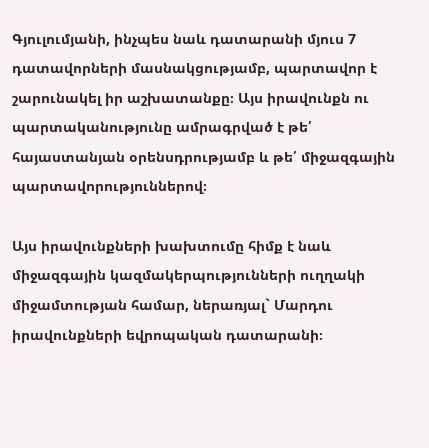Գյուլումյանի, ինչպես նաև դատարանի մյուս 7 դատավորների մասնակցությամբ, պարտավոր է շարունակել իր աշխատանքը։ Այս իրավունքն ու պարտականությունը ամրագրված է թե՛ հայաստանյան օրենսդրությամբ և թե՛ միջազգային պարտավորություններով։

Այս իրավունքների խախտումը հիմք է նաև միջազգային կազմակերպությունների ուղղակի միջամտության համար, ներառյալ` Մարդու իրավունքների եվրոպական դատարանի։